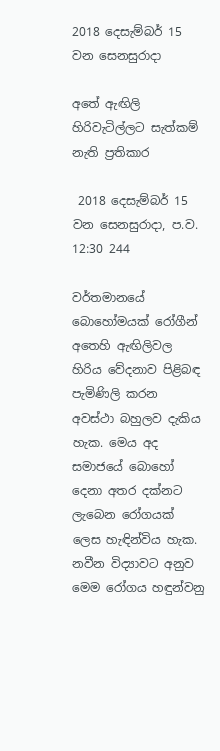2018 දෙසැම්බර් 15 වන සෙනසුරාදා

අතේ ඇඟිලි හිරිවැටිල්ලට සැත්කම් නැති ප්‍රතිකාර

 2018 දෙසැම්බර් 15 වන සෙනසුරාදා, ප.ව. 12:30 244

වර්තමානයේ බොහෝමයක් රෝගීන් අතෙහි ඇඟිලිවල හිරිය වේදනාව පිළිබඳ පැමිණිලි කරන අවස්ථා බහුලව දැකිය හැක. මෙය අද සමාජයේ බොහෝ දෙනා අතර දක්නට ලැබෙන රෝගයක් ලෙස හැඳින්විය හැක. නවීන විද්‍යාවට අනුව මෙම රෝගය හඳුන්වනු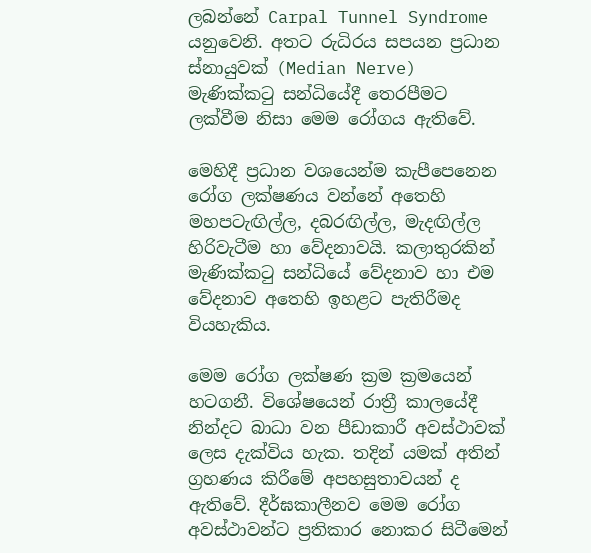ලබන්නේ Carpal Tunnel Syndrome යනුවෙනි. අතට රුධිරය සපයන ප්‍රධාන ස්නායුවක් (Median Nerve) මැණික්කටු සන්ධියේදී තෙරපීමට ලක්වීම නිසා මෙම රෝගය ඇතිවේ.

මෙහිදී ප්‍රධාන වශයෙන්ම කැපීපෙනෙන රෝග ලක්ෂණය වන්නේ අතෙහි මහපටැඟිල්ල, දබරඟිල්ල, මැදඟිල්ල හිරිවැටීම හා වේදනාවයි. කලාතුරකින් මැණික්කටු සන්ධියේ වේදනාව හා එම වේදනාව අතෙහි ඉහළට පැතිරීමද වියහැකිය.

මෙම රෝග ලක්ෂණ ක්‍රම ක්‍රමයෙන් හටගනී. විශේෂයෙන් රාත්‍රී කාලයේදී නින්දට බාධා වන පීඩාකාරී අවස්ථාවක් ලෙස දැක්විය හැක. තදින් යමක් අතින් ග්‍රහණය කිරීමේ අපහසුතාවයන් ද ඇතිවේ. දීර්ඝකාලීනව මෙම රෝග අවස්ථාවන්ට ප්‍රතිකාර නොකර සිටීමෙන්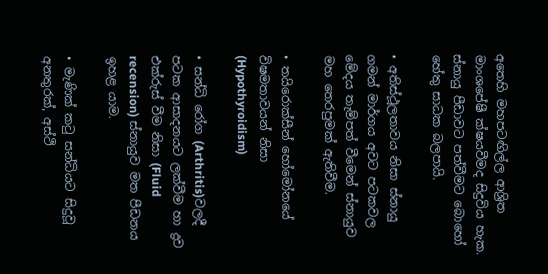අතෙහි මහපටඟිල්ල ආශ්‍රිත මාංශපේෂී ක්ෂයවීමද සිදුවිය හැක. ස්නායු පීඩාවට පත්වීමට බොහෝ හේතු සාධක බලපායි.

• අතිස්ථූලතාවය නිසා ස්නායු ගමන් මාර්ගය අවට පටකවල මේදය තැම්පත් වීමෙන් ස්නායුව මහ තෙරපුමක් ඇතිවීම.

• තයිරොක්සීන් හෝමෝනයේ විෂමතාවයන් නිසා (Hypothyroidism)

• සන්ධි රෝග (Arthritis)වලදී පටක ආසාදනයට ලක්වීම හා ද්‍රව එක්රුස් වීම නිසා (Fluid recension) ස්නායුව මත පීඩනය ඉහළ යාම.

• මැණික් කටු සන්ධියට සිදුවූ අනතුරක්, අස්ථි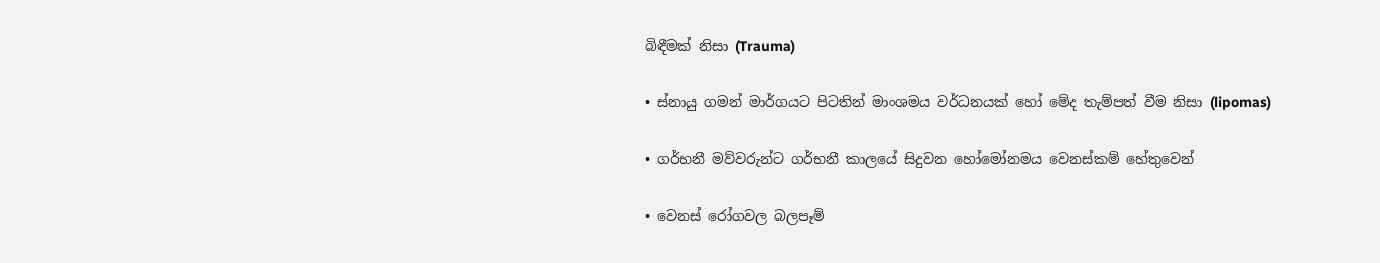බිඳීමක් නිසා (Trauma)

• ස්නායු ගමන් මාර්ගයට පිටතින් මාංශමය වර්ධනයක් හෝ මේද තැම්පත් වීම නිසා (lipomas)

• ගර්භනී මව්වරුන්ට ගර්භනී කාලයේ සිදුවන හෝමෝනමය වෙනස්කම් හේතුවෙන්

• වෙනස් රෝගවල බලපෑම්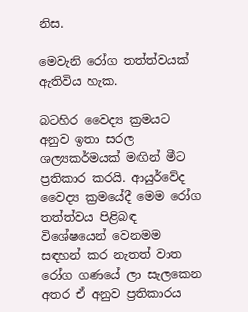නිස.

මෙවැනි රෝග තත්ත්වයක් ඇතිවිය හැක.

බටහිර වෛද්‍ය ක්‍රමයට අනුව ඉතා සරල ශල්‍යකර්මයක් මඟින් මීට ප්‍රතිකාර කරයි. ආයුර්වේද වෛද්‍ය ක්‍රමයේදී මෙම රෝග තත්ත්වය පිළිබඳ විශේෂයෙන් වෙනමම සඳහන් කර නැතත් වාත රෝග ගණයේ ලා සැලකෙන අතර ඒ අනුව ප්‍රතිකාරය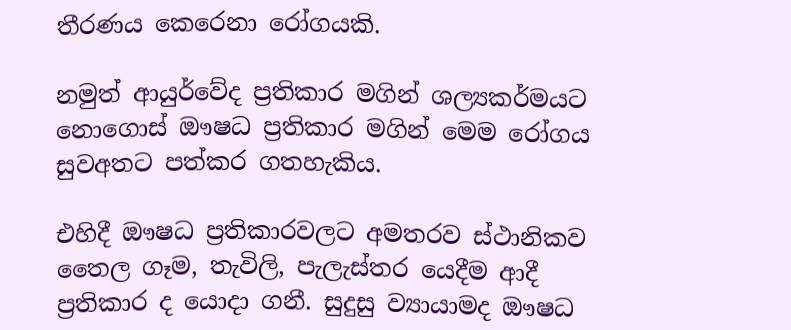තීරණය කෙරෙනා රෝගයකි.

නමුත් ආයුර්වේද ප්‍රතිකාර මගින් ශල්‍යකර්මයට නොගොස් ඖෂධ ප්‍රතිකාර මගින් මෙම රෝගය සුවඅතට පත්කර ගතහැකිය.

එහිදී ඖෂධ ප්‍රතිකාරවලට අමතරව ස්ථානිකව තෛල ගෑම, තැවිලි, පැලැස්තර යෙදීම ආදී ප්‍රතිකාර ද යොදා ගනී. සුදුසු ව්‍යායාමද ඖෂධ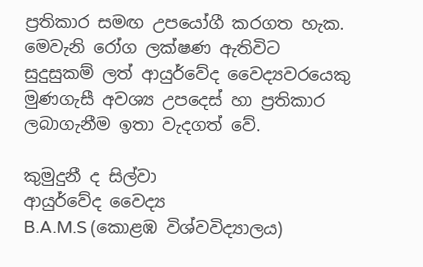ප්‍රතිකාර සමඟ උපයෝගී කරගත හැක. මෙවැනි රෝග ලක්ෂණ ඇතිවිට සුදුසුකම් ලත් ආයුර්වේද වෛද්‍යවරයෙකු මුණගැසී අවශ්‍ය උපදෙස් හා ප්‍රතිකාර ලබාගැනීම ඉතා වැදගත් වේ.

කුමුදුනී ද සිල්වා
ආයුර්වේද වෛද්‍ය
B.A.M.S (කොළඹ විශ්වවිද්‍යාලය)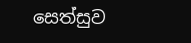සෙත්සුව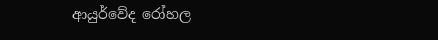ආයුර්වේද රෝහල